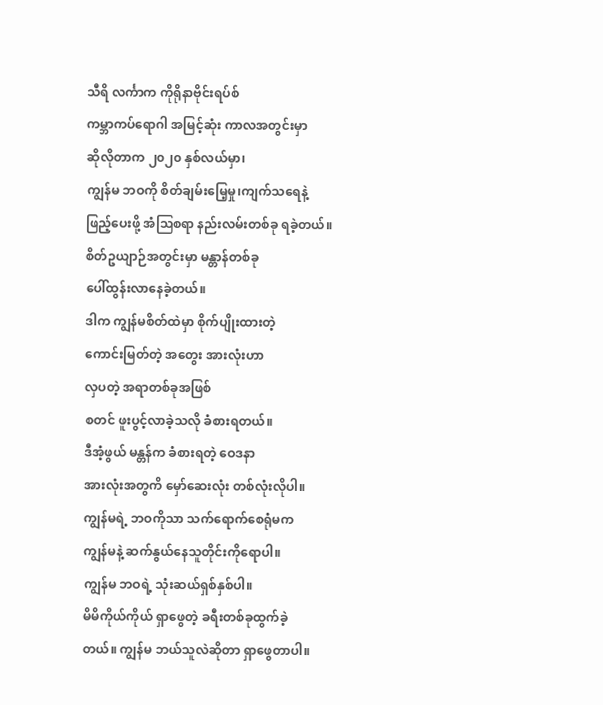သီရိ လင်္ကာက ကိုရိုနာဗိုင်းရပ်စ်
ကမ္ဘာကပ်ရောဂါ အမြင့်ဆုံး ကာလအတွင်းမှာ
ဆိုလိုတာက ၂၀၂၀ နှစ်လယ်မှာ၊
ကျွန်မ ဘဝကို စိတ်ချမ်းမြေ့မှု၊ကျက်သရေနဲ့
ဖြည့်ပေးဖို့ အံဩစရာ နည်းလမ်းတစ်ခု ရခဲ့တယ်။
စိတ်ဥယျာဉ်အတွင်းမှာ မန္တာန်တစ်ခု
ပေါ်ထွန်းလာနေခဲ့တယ်။
ဒါက ကျွန်မစိတ်ထဲမှာ စိုက်ပျိုးထားတဲ့
ကောင်းမြတ်တဲ့ အတွေး အားလုံးဟာ
လှပတဲ့ အရာတစ်ခုအဖြစ်
စတင် ဖူးပွင့်လာခဲ့သလို ခံစားရတယ်။
ဒီအံ့ဖွယ် မန္တန်က ခံစားရတဲ့ ဝေဒနာ
အားလုံးအတွကိ မှော်ဆေးလုံး တစ်လုံးလိုပါ။
ကျွန်မရဲ့ ဘဝကိုသာ သက်ရောက်စေရုံမက
ကျွန်မနဲ့ ဆက်နွယ်နေသူတိုင်းကိုရောပါ။
ကျွန်မ ဘဝရဲ့ သုံးဆယ်ရှစ်နှစ်ပါ။
မိမိကိုယ်ကိုယ် ရှာဖွေတဲ့ ခရီးတစ်ခုထွက်ခဲ့
တယ်။ ကျွန်မ ဘယ်သူလဲဆိုတာ ရှာဖွေတာပါ။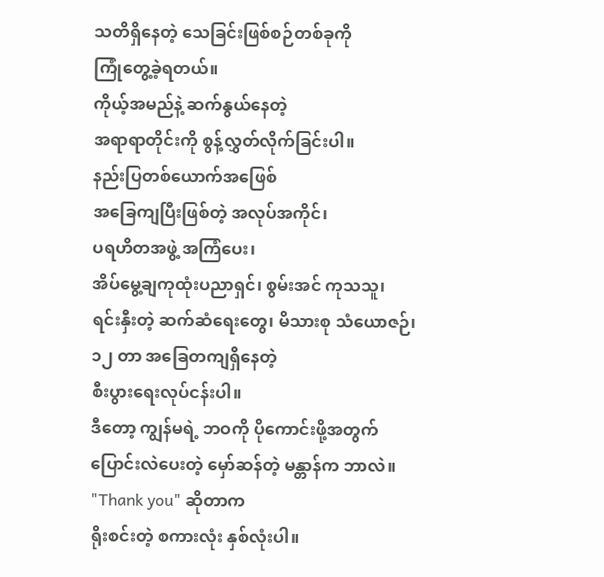သတိရှိနေတဲ့ သေခြင်းဖြစ်စဉ်တစ်ခုကို
ကြုံတွေ့ခဲ့ရတယ်။
ကိုယ့်အမည်နဲ့ ဆက်နွယ်နေတဲ့
အရာရာတိုင်းကို စွန့်လွှတ်လိုက်ခြင်းပါ။
နည်းပြတစ်ယောက်အဖြေစ်
အခြေကျပြီးဖြစ်တဲ့ အလုပ်အကိုင်၊
ပရဟိတအဖွဲ့ အကြံပေး၊
အိပ်မွေ့ချကုထုံးပညာရှင်၊ စွမ်းအင် ကုသသူ၊
ရင်းနှီးတဲ့ ဆက်ဆံရေးတွေ၊ မိသားစု သံယောဇဉ်၊
၁၂ တာ အခြေတကျရှိနေတဲ့
စီးပွားရေးလုပ်ငန်းပါ။
ဒီတော့ ကျွန်မရဲ့ ဘဝကို ပိုကောင်းဖို့အတွက်
ပြောင်းလဲပေးတဲ့ မှော်ဆန်တဲ့ မန္တာန်က ဘာလဲ။
"Thank you" ဆိုတာက
ရိုးစင်းတဲ့ စကားလုံး နှစ်လုံးပါ။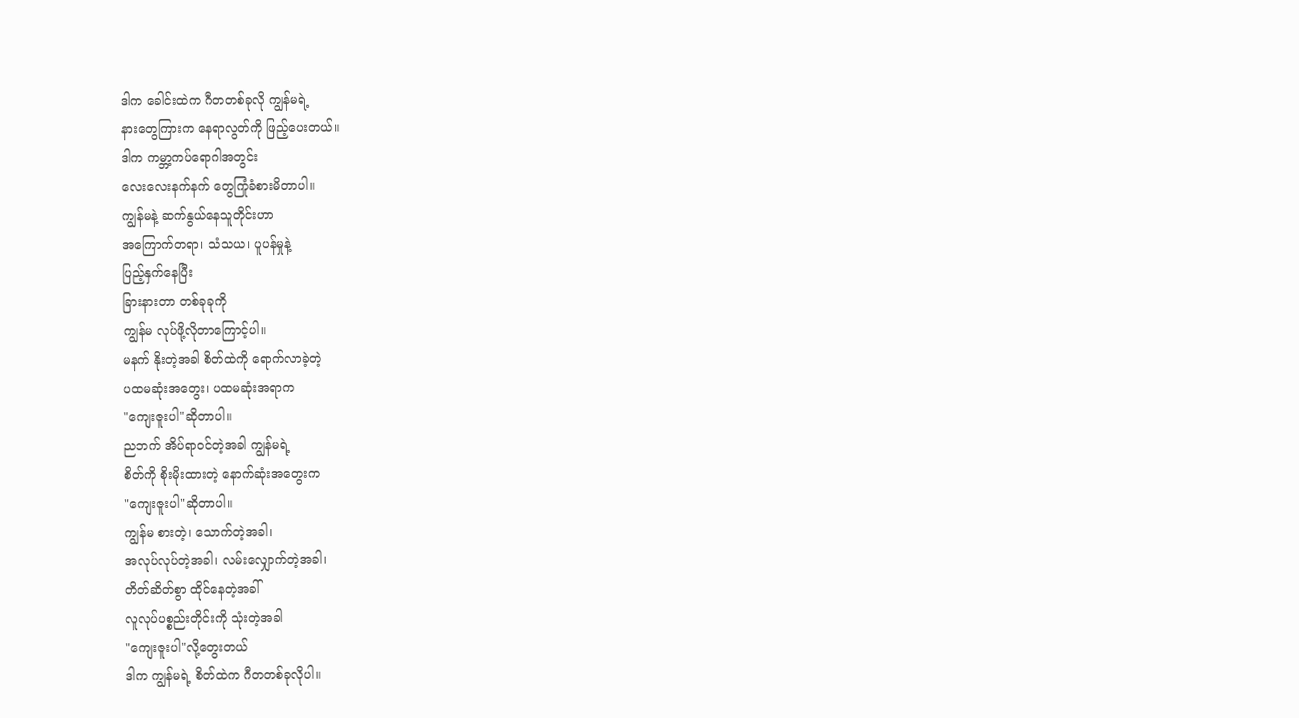ဒါက ခေါင်းထဲက ဂီတတစ်ခုလို ကျွန်မရဲ့
နားတွေကြားက နေရာလွတ်ကို ဖြည့်ပေးတယ်။
ဒါက ကမ္ဘာ့ကပ်ရောဂါအတွင်း
လေးလေးနက်နက် တွေကြုံခံစားမိတာပါ။
ကျွန်မနဲ့ ဆက်နွယ်နေသူတိုင်းဟာ
အကြောက်တရာ၊ သံသယ၊ ပူပန်မှုနဲ့
ပြည့်နှက်နေပြီး
ခြားနားတာ တစ်ခုခုကို
ကျွန်မ လုပ်ဖို့လိုတာကြောင့်ပါ။
မနက် နိုးတဲ့အခါ စိတ်ထဲကို ရောက်လာခဲ့တဲ့
ပထမဆုံးအတွေး၊ ပထမဆုံးအရာက
"ကျေးဇူးပါ"ဆိုတာပါ။
ညဘက် အိပ်ရာဝင်တဲ့အခါ ကျွန်မရဲ့
စိတ်ကို စိုးမိုးထားတဲ့ နောက်ဆုံးအတွေးက
"ကျေးဇူးပါ"ဆိုတာပါ။
ကျွန်မ စားတဲ့၊ သောက်တဲ့အခါ၊
အလုပ်လုပ်တဲ့အခါ၊ လမ်းလျှောက်တဲ့အခါ၊
တိတ်ဆိတ်စွာ ထိုင်နေတဲ့အခါ်
လူလုပ်ပစ္စည်းတိုင်းကို သုံးတဲ့အခါ
"ကျေးဇူးပါ"လို့တွေးတယ်
ဒါက ကျွန်မရဲ့ စိတ်ထဲက ဂီတတစ်ခုလိုပါ။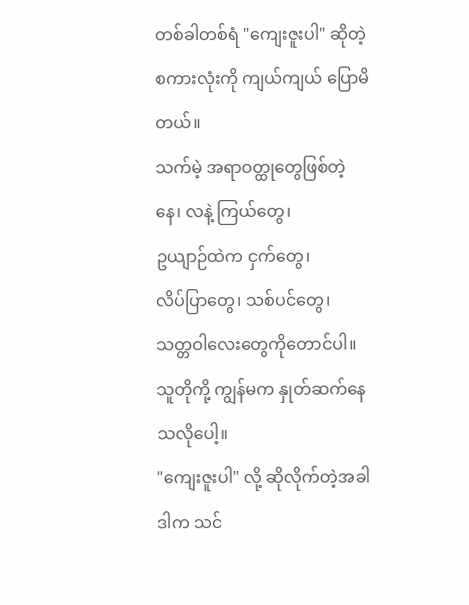တစ်ခါတစ်ရံ "ကျေးဇူးပါ" ဆိုတဲ့
စကားလုံးကို ကျယ်ကျယ် ပြောမိတယ်။
သက်မဲ့ အရာဝတ္ထုတွေဖြစ်တဲ့
နေ၊ လနဲ့ ကြယ်တွေ၊
ဥယျာဉ်ထဲက ငှက်တွေ၊
လိပ်ပြာတွေ၊ သစ်ပင်တွေ၊
သတ္တဝါလေးတွေကိုတောင်ပါ။
သူတိုကို့ ကျွန်မက နှုတ်ဆက်နေသလိုပေါ့။
"ကျေးဇူးပါ" လို့ ဆိုလိုက်တဲ့အခါ
ဒါက သင်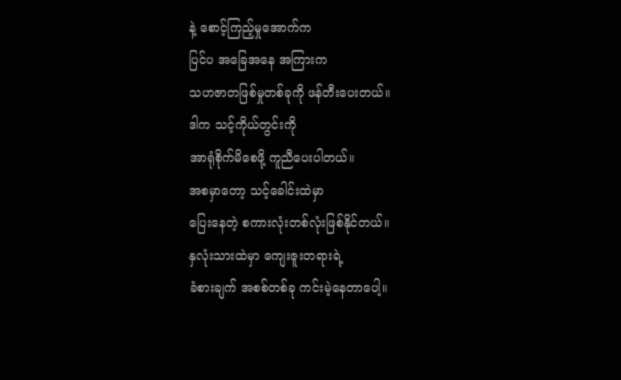နဲ့ စောင့်ကြည့်မှုအောက်က
ပြင်ပ အခြေအနေ အကြားက
သဟဇာတဖြစ်မှုတစ်ခုကို ဖန်တီးပေးတယ်။
ဒါက သင့်ကိုယ်တွင်းကို
အာရုံစိုက်မိစေဖို့ ကူညီပေးပါတယ်။
အစမှာတော့ သင့်ခေါင်းထဲမှာ
ပြေးနေတဲ့ စကားလုံးတစ်လုံးဖြစ်နိုင်တယ်။
နှလုံးသားထဲမှာ ကျေးဇူးတရားရဲ့
ခံစားချက် အစစ်တစ်ခု ကင်းမဲ့နေတာပေါ့။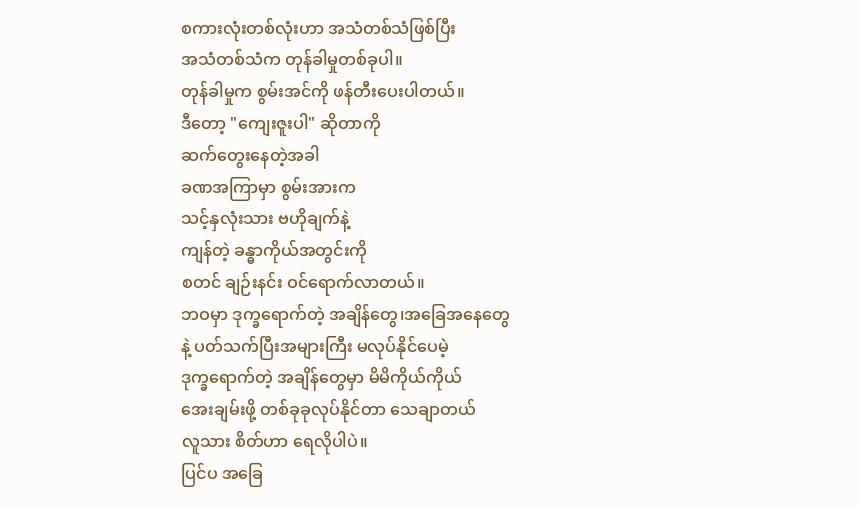စကားလုံးတစ်လုံးဟာ အသံတစ်သံဖြစ်ပြီး
အသံတစ်သံက တုန်ခါမှုတစ်ခုပါ။
တုန်ခါမှုက စွမ်းအင်ကို ဖန်တီးပေးပါတယ်။
ဒီတော့ "ကျေးဇူးပါ" ဆိုတာကို
ဆက်တွေးနေတဲ့အခါ
ခဏအကြာမှာ စွမ်းအားက
သင့်နှလုံးသား ဗဟိုချက်နဲ့
ကျန်တဲ့ ခန္ဓာကိုယ်အတွင်းကို
စတင် ချဉ်းနင်း ဝင်ရောက်လာတယ်။
ဘဝမှာ ဒုက္ခရောက်တဲ့ အချိန်တွေ၊အခြေအနေတွေ
နဲ့ ပတ်သက်ပြီးအများကြီး မလုပ်နိုင်ပေမဲ့
ဒုက္ခရောက်တဲ့ အချိန်တွေမှာ မိမိကိုယ်ကိုယ်
အေးချမ်းဖို့ တစ်ခုခုလုပ်နိုင်တာ သေချာတယ်
လူသား စိတ်ဟာ ရေလိုပါပဲ။
ပြင်ပ အခြေ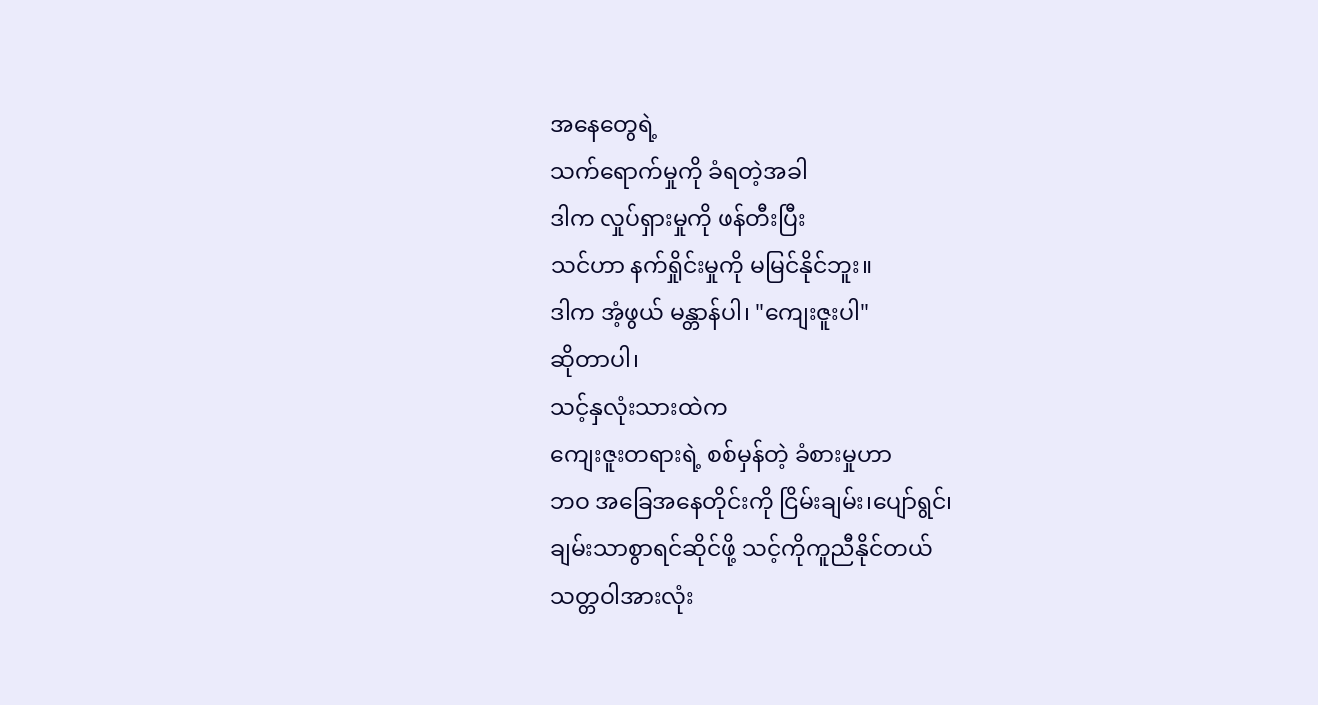အနေတွေရဲ့
သက်ရောက်မှုကို ခံရတဲ့အခါ
ဒါက လှုပ်ရှားမှုကို ဖန်တီးပြီး
သင်ဟာ နက်ရှိုင်းမှုကို မမြင်နိုင်ဘူး။
ဒါက အံ့ဖွယ် မန္တာန်ပါ၊ "ကျေးဇူးပါ"
ဆိုတာပါ၊
သင့်နှလုံးသားထဲက
ကျေးဇူးတရားရဲ့ စစ်မှန်တဲ့ ခံစားမှုဟာ
ဘဝ အခြေအနေတိုင်းကို ငြိမ်းချမ်း၊ပျော်ရွင်၊
ချမ်းသာစွာရင်ဆိုင်ဖို့ သင့်ကိုကူညီနိုင်တယ်
သတ္တဝါအားလုံး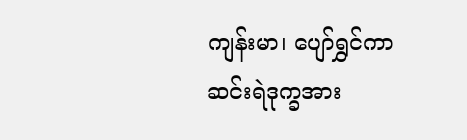ကျန်းမာ၊ ပျော်ရွှင်ကာ
ဆင်းရဲဒုက္ခအား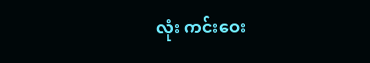လုံး ကင်းဝေး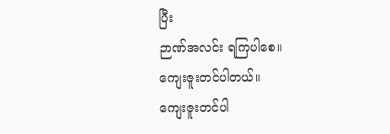ပြီး
ဉာဏ်အလင်း ရကြပါစေ။
ကျေးဇူးတင်ပါတယ်။
ကျေးဇူးတင်ပါ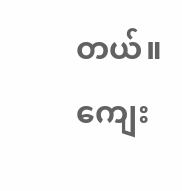တယ်။
ကျေး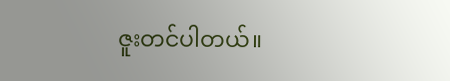ဇူးတင်ပါတယ်။